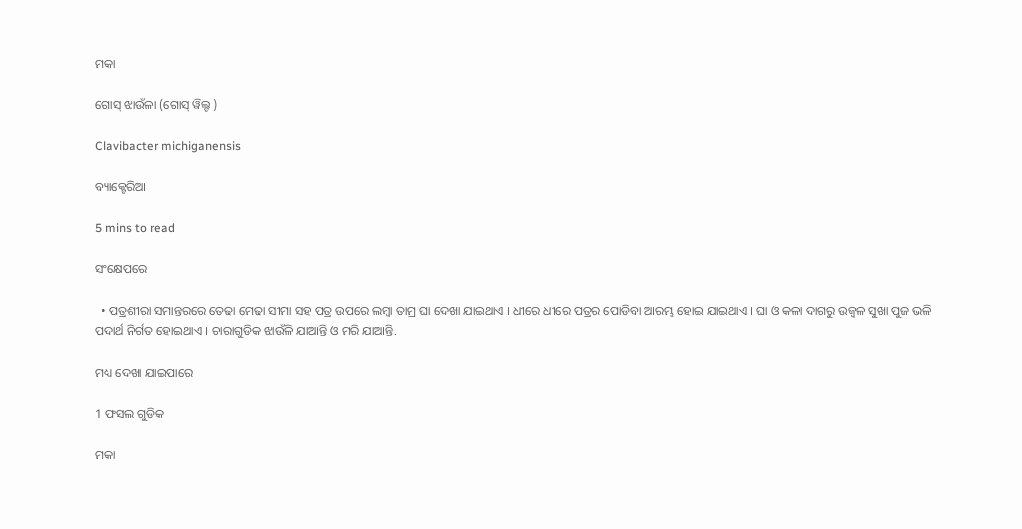ମକା

ଗୋସ୍ ଝାଉଁଳା (ଗୋସ୍ ୱିଲ୍ଟ )

Clavibacter michiganensis

ବ୍ୟାକ୍ଟେରିଆ

5 mins to read

ସଂକ୍ଷେପରେ

  • ପତ୍ରଶୀରା ସମାନ୍ତରରେ ତେଢା ମେଢା ସୀମା ସହ ପତ୍ର ଉପରେ ଲମ୍ବା ତାମ୍ର ଘା ଦେଖା ଯାଇଥାଏ । ଧୀରେ ଧୀରେ ପତ୍ରର ପୋଡିବା ଆରମ୍ଭ ହୋଇ ଯାଇଥାଏ । ଘା ଓ କଳା ଦାଗରୁ ଉଜ୍ୱଳ ସୁଖା ପୁଜ ଭଳି ପଦାର୍ଥ ନିର୍ଗତ ହୋଇଥାଏ । ଚାରାଗୁଡିକ ଝାଉଁଳି ଯାଆନ୍ତି ଓ ମରି ଯାଆନ୍ତି.

ମଧ୍ୟ ଦେଖା ଯାଇପାରେ

1 ଫସଲ ଗୁଡିକ

ମକା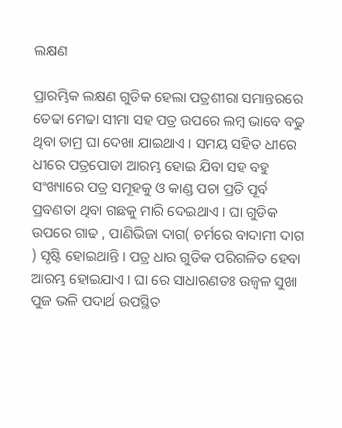ଲକ୍ଷଣ

ପ୍ରାରମ୍ଭିକ ଲକ୍ଷଣ ଗୁଡିକ ହେଲା ପତ୍ରଶୀରା ସମାନ୍ତରରେ ତେଢା ମେଢା ସୀମା ସହ ପତ୍ର ଉପରେ ଲମ୍ବ ଭାବେ ବଢୁ ଥିବା ତାମ୍ର ଘା ଦେଖା ଯାଇଥାଏ । ସମୟ ସହିତ ଧୀରେ ଧୀରେ ପତ୍ରପୋଡା ଆରମ୍ଭ ହୋଇ ଯିବା ସହ ବହୁ ସଂଖ୍ୟାରେ ପତ୍ର ସମୂହକୁ ଓ କାଣ୍ଡ ପଚା ପ୍ରତି ପୂର୍ବ ପ୍ରବଣତା ଥିବା ଗଛକୁ ମାରି ଦେଇଥାଏ । ଘା ଗୁଡିକ ଉପରେ ଗାଢ , ପାଣିଭିଜା ଦାଗ( ଚର୍ମରେ ବାଦାମୀ ଦାଗ ) ସୃଷ୍ଟି ହୋଇଥାନ୍ତି । ପତ୍ର ଧାର ଗୁଡିକ ପରିଗଳିତ ହେବା ଆରମ୍ଭ ହୋଇଯାଏ । ଘା ରେ ସାଧାରଣତଃ ଉଜ୍ୱଳ ସୁଖା ପୁଜ ଭଳି ପଦାର୍ଥ ଉପସ୍ଥିତ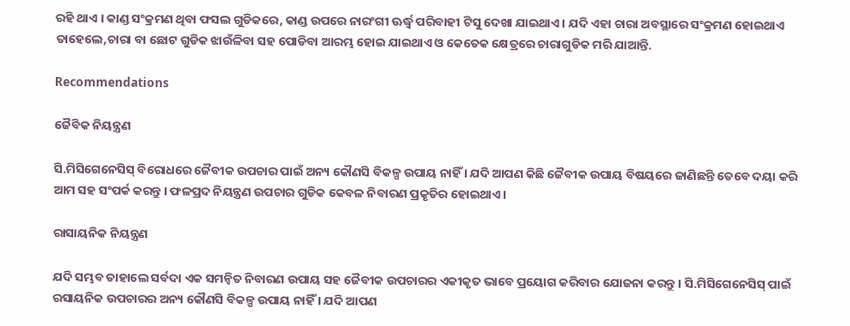ରହି ଥାଏ । କାଣ୍ଡ ସଂକ୍ରମଣ ଥିବା ଫସଲ ଗୁଡିକରେ, କାଣ୍ଡ ଉପରେ ନାରଂଗୀ ଊର୍ଦ୍ଧ୍ଵ ପରିବାହୀ ଟିସୁ ଦେଖା ଯାଇଥାଏ । ଯଦି ଏହା ଚାରା ଅବସ୍ଥାରେ ସଂକ୍ରମଣ ହୋଇଥାଏ ତାହେଲେ,ଚାରା ବା ଛୋଟ ଗୁଡିକ ଝାଉଁଳିବା ସହ ପୋଡିବା ଆରମ୍ଭ ହୋଇ ଯାଇଥାଏ ଓ କେତେକ କ୍ଷେତ୍ରରେ ଚାରାଗୁଡିକ ମରି ଯାଆନ୍ତି.

Recommendations

ଜୈବିକ ନିୟନ୍ତ୍ରଣ

ସି.ମିସିଗେନେସିସ୍ ବିରୋଧରେ ଜୈବୀକ ଉପଚାର ପାଇଁ ଅନ୍ୟ କୌଣସି ବିକଳ୍ପ ଉପାୟ ନାହିଁ । ଯଦି ଆପଣ କିଛି ଜୈବୀକ ଉପାୟ ବିଷୟରେ ଜାଣିଛନ୍ତି ତେବେ ଦୟା କରି ଆମ ସହ ସଂପର୍କ କରନ୍ତୁ । ଫଳପ୍ରଦ ନିୟନ୍ତ୍ରଣ ଉପଚାର ଗୁଡିକ କେବଳ ନିବାରଣ ପ୍ରକୃତିର ହୋଇଥାଏ ।

ରାସାୟନିକ ନିୟନ୍ତ୍ରଣ

ଯଦି ସମ୍ଭବ ତାହାଲେ ସର୍ବଦା ଏକ ସମନ୍ଵିତ ନିବାରଣ ଉପାୟ ସହ ଜୈବୀକ ଉପଚାରର ଏକୀକୃତ ଭାବେ ପ୍ରୟୋଗ କରିବାର ଯୋଜନା କରନ୍ତୁ । ସି.ମିସିଗେନେସିସ୍ ପାଇଁ ରସାୟନିକ ଉପଚାରର ଅନ୍ୟ କୌଣସି ବିକଳ୍ପ ଉପାୟ ନାହିଁ । ଯଦି ଆପଣ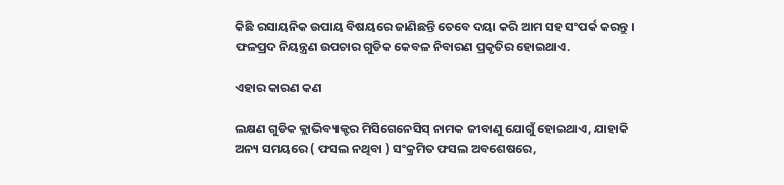କିଛି ରସାୟନିକ ଉପାୟ ବିଷୟରେ ଜାଣିଛନ୍ତି ତେବେ ଦୟା କରି ଆମ ସହ ସଂପର୍କ କରନ୍ତୁ । ଫଳପ୍ରଦ ନିୟନ୍ତ୍ରଣ ଉପଚାର ଗୁଡିକ କେବଳ ନିବାରଣ ପ୍ରକୃତିର ହୋଇଥାଏ.

ଏହାର କାରଣ କଣ

ଲକ୍ଷଣ ଗୁଡିକ କ୍ଲାଭିବ୍ୟାକ୍ଟର ମିସିଗେନେସିସ୍ ନାମକ ଜୀବାଣୁ ଯୋଗୁଁ ହୋଇଥାଏ, ଯାହାକି ଅନ୍ୟ ସମୟରେ ( ଫସଲ ନଥିବା ) ସଂକ୍ରମିତ ଫସଲ ଅବଶେଷରେ,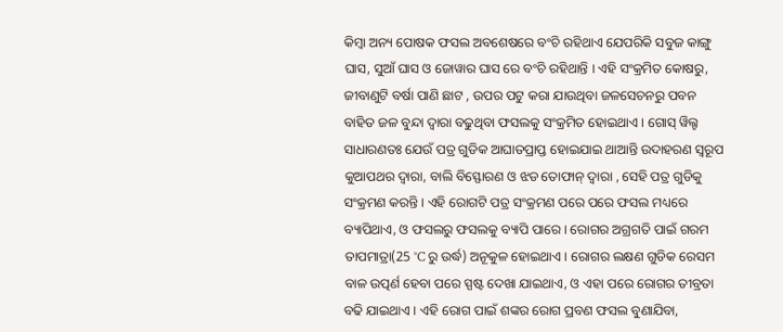କିମ୍ବା ଅନ୍ୟ ପୋଷକ ଫସଲ ଅବଶେଷରେ ବଂଚି ରହିଥାଏ ଯେପରିକି ସବୁଜ କାଙ୍ଗୁ ଘାସ, ସୁଆଁ ଘାସ ଓ ଜୋୱାର ଘାସ ରେ ବଂଚି ରହିଥାନ୍ତି । ଏହି ସଂକ୍ରମିତ କୋଷରୁ, ଜୀବାଣୁଟି ବର୍ଷା ପାଣି ଛାଟ , ଉପର ପଟୁ କରା ଯାଉଥିବା ଜଳସେଚନରୁ ପବନ ବାହିତ ଜଳ ବୁନ୍ଦା ଦ୍ୱାରା ବଢୁଥିବା ଫସଲକୁ ସଂକ୍ରମିତ ହୋଇଥାଏ । ଗୋସ୍ ୱିଲ୍ଟ ସାଧାରଣତଃ ଯେଉଁ ପତ୍ର ଗୁଡିକ ଆଘାତପ୍ରାପ୍ତ ହୋଇଯାଇ ଥାଆନ୍ତି ଉଦାହରଣ ସ୍ୱରୂପ କୁଆପଥର ଦ୍ୱାରା, ବାଲି ବିସ୍ଫୋରଣ ଓ ଝଡ ତୋଫାନ୍ ଦ୍ୱାରା , ସେହି ପତ୍ର ଗୁଡିକୁ ସଂକ୍ରମଣ କରନ୍ତି । ଏହି ରୋଗଟି ପତ୍ର ସଂକ୍ରମଣ ପରେ ପରେ ଫସଲ ମଧ୍ୟରେ ବ୍ୟାପିଥାଏ, ଓ ଫସଲରୁ ଫସଲକୁ ବ୍ୟାପି ପାରେ । ରୋଗର ଅଗ୍ରଗତି ପାଇଁ ଗରମ ତାପମାତ୍ରା(25 °C ରୁ ଉର୍ଦ୍ଧ) ଅନୂକୁଳ ହୋଇଥାଏ । ରୋଗର ଲକ୍ଷଣ ଗୁଡିକ ରେସମ ବାଳ ଉତ୍ପର୍ଣ ହେବା ପରେ ସ୍ପଷ୍ଟ ଦେଖା ଯାଇଥାଏ, ଓ ଏହା ପରେ ରୋଗର ତୀବ୍ରତା ବଢି ଯାଇଥାଏ । ଏହି ରୋଗ ପାଇଁ ଶଙ୍କର ରୋଗ ପ୍ରବଣ ଫସଲ ବୁଣାଯିବା,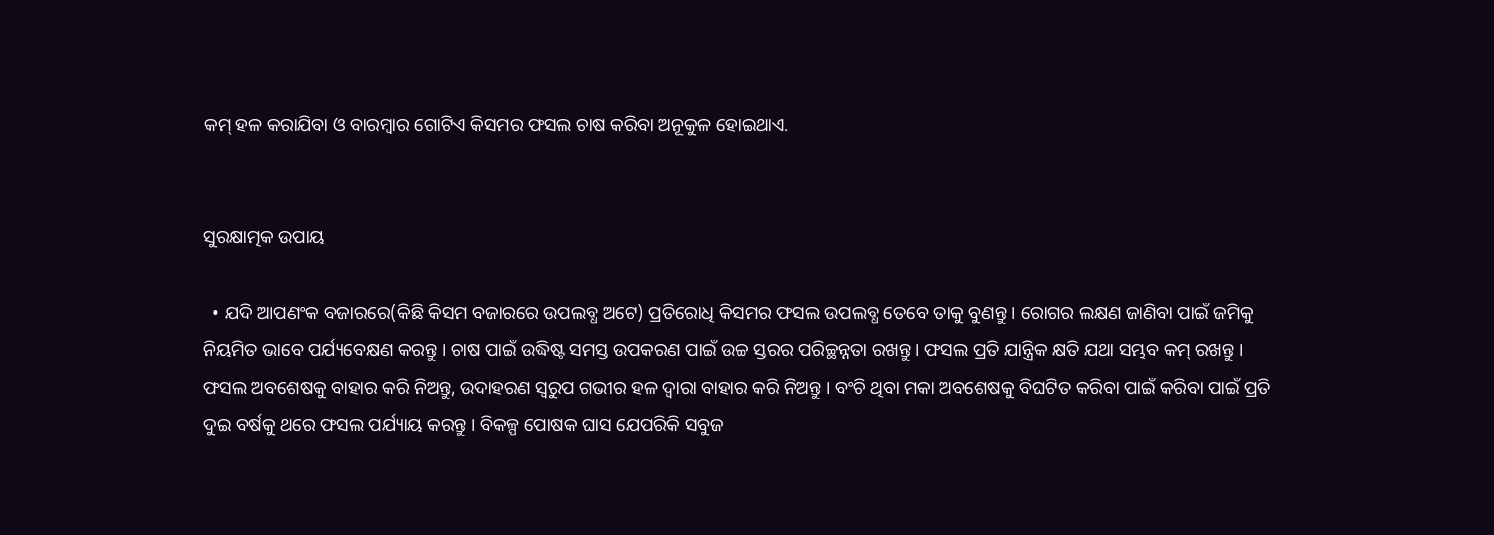କମ୍ ହଳ କରାଯିବା ଓ ବାରମ୍ବାର ଗୋଟିଏ କିସମର ଫସଲ ଚାଷ କରିବା ଅନୂକୁଳ ହୋଇଥାଏ.


ସୁରକ୍ଷାତ୍ମକ ଉପାୟ

  • ଯଦି ଆପଣଂକ ବଜାରରେ(କିଛି କିସମ ବଜାରରେ ଉପଲବ୍ଧ ଅଟେ) ପ୍ରତିରୋଧି କିସମର ଫସଲ ଉପଲବ୍ଧ ତେବେ ତାକୁ ବୁଣନ୍ତୁ । ରୋଗର ଲକ୍ଷଣ ଜାଣିବା ପାଇଁ ଜମିକୁ ନିୟମିତ ଭାବେ ପର୍ଯ୍ୟବେକ୍ଷଣ କରନ୍ତୁ । ଚାଷ ପାଇଁ ଉଦ୍ଧିଷ୍ଟ ସମସ୍ତ ଉପକରଣ ପାଇଁ ଉଚ୍ଚ ସ୍ତରର ପରିଚ୍ଛନ୍ନତା ରଖନ୍ତୁ । ଫସଲ ପ୍ରତି ଯାନ୍ତ୍ରିକ କ୍ଷତି ଯଥା ସମ୍ଭବ କମ୍ ରଖନ୍ତୁ । ଫସଲ ଅବଶେଷକୁ ବାହାର କରି ନିଅନ୍ତୁ, ଉଦାହରଣ ସ୍ୱରୁପ ଗଭୀର ହଳ ଦ୍ୱାରା ବାହାର କରି ନିଅନ୍ତୁ । ବଂଚି ଥିବା ମକା ଅବଶେଷକୁ ବିଘଟିତ କରିବା ପାଇଁ କରିବା ପାଇଁ ପ୍ରତି ଦୁଇ ବର୍ଷକୁ ଥରେ ଫସଲ ପର୍ଯ୍ୟାୟ କରନ୍ତୁ । ବିକଳ୍ପ ପୋଷକ ଘାସ ଯେପରିକି ସବୁଜ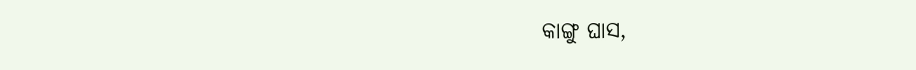କାଙ୍ଗୁ ଘାସ,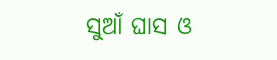ସୁଆଁ ଘାସ ଓ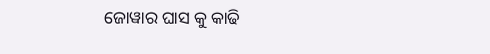ଜୋୱାର ଘାସ କୁ କାଢି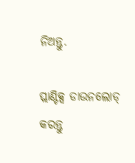ନିଅନ୍ତୁ.

ପ୍ଲାଣ୍ଟିକ୍ସ ଡାଉନଲୋଡ୍ କରନ୍ତୁ